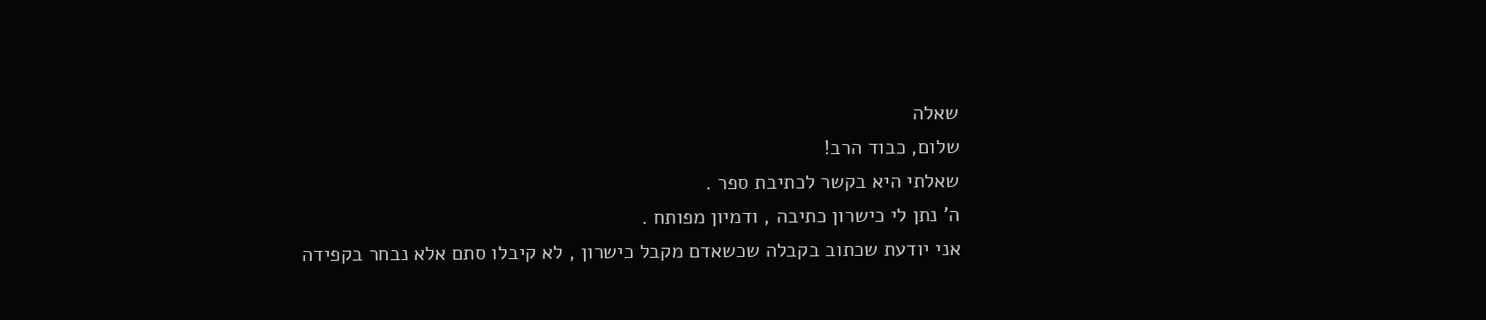שאלה
שלום, כבוד הרב!
שאלתי היא בקשר לכתיבת ספר .
ה' נתן לי כישרון כתיבה , ודמיון מפותח .
אני יודעת שכתוב בקבלה שכשאדם מקבל כישרון , לא קיבלו סתם אלא נבחר בקפידה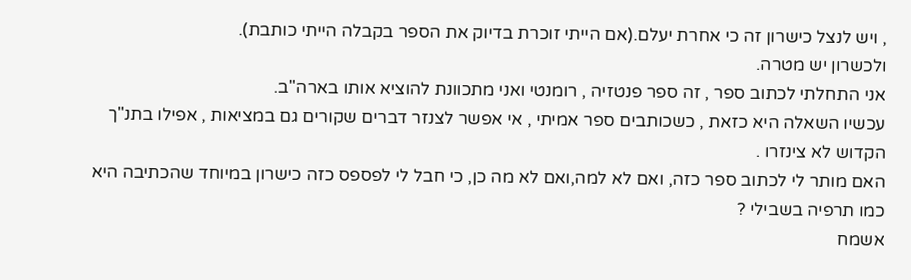, ויש לנצל כישרון זה כי אחרת יעלם.(אם הייתי זוכרת בדיוק את הספר בקבלה הייתי כותבת).
ולכשרון יש מטרה.
אני התחלתי לכתוב ספר , זה ספר פנטזיה , רומנטי ואני מתכוונת להוציא אותו בארה"ב.
עכשיו השאלה היא כזאת , כשכותבים ספר אמיתי , אי אפשר לצנזר דברים שקורים גם במציאות , אפילו בתנ"ך הקדוש לא צינזרו .
האם מותר לי לכתוב ספר כזה, ואם לא למה,ואם לא מה כן, כי חבל לי לפספס כזה כישרון במיוחד שהכתיבה היא כמו תרפיה בשבילי ?
אשמח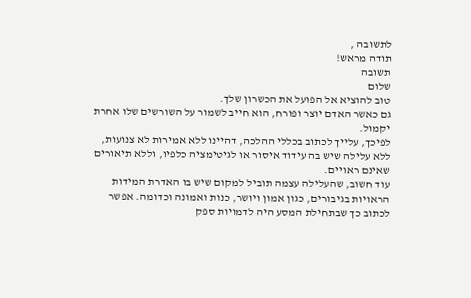לתשובה ,
תודה מראש!
תשובה
שלום
טוב להוציא אל הפועל את הכשרון שלך.
גם כאשר האדם יוצר ופורח, הוא חייב לשמור על השורשים שלו אחרת יקמול.
לפיכך, עלייך לכתוב בכללי ההלכה, דהיינו ללא אמירות לא צנועות, ללא עלילה שיש בה עידוד איסור או לגיטימציה כלפיו, וללא תיאורים שאינם ראויים.
עוד חשוב, שהעלילה עצמה תוביל למקום שיש בו האדרת המידות הראויות בגיבורים, כגון אמון ויושר, כנות ואמונה וכדומה. אפשר לכתוב כך שבתחילת המסע היה לדמויות ספק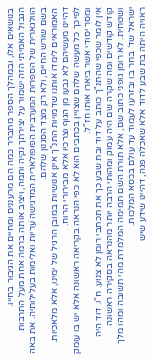בנושאים אלו, ובמהלך הספר מתברר כמה הם מרעננים ומחיים את הגיבור בחייו.
הגבול האמיתי הזה ישמור על יצירתך נקיה ותמה, ויציב אותה ברמה אחת מעל התרבות הוולגארית של הספרות המערבית הפופולארית המדגישה עריות ואלימות בעלילותיה. את באה בשם שורש החיים, ולא רק מצד הסגנון שלהם.
האמוראים לימדו אותנו שדמויות התנ"ך אינן אנושיות במובן הרגיל של ימינו, אלא מלאכיות. דהיינו מעשיהם לא נבעו מן הגוף וצרכיו אלא מבירורי הרוח.
לפיכך כל מעשה שלהם שצויין בכתבים הוא לא כפי הנראה בקריאה ראשונה אלא יש בו עומק ומסר יסודי אשר ביארו אותו חז"ל.
אין לומר שכפי שהתנ"ך כותב על דוד ובת שבע כך את תכתבי רומן לא צנוע. ח"ו. דוד היה קודש קודשים ומה שקרה שם היה עמוק ומהותי הרבה יותר מהנראה בסקירה ראשונה ושטחית. לא רומן גופני כתוב שם, אלא תורת השם תמימה המלמדת מהי תשובה ומהו מלך ישראל שד´ בחר בו ובזרעו לעמוד עד עולם בכסא המלכות.
ראויה היתה בת שבע לדוד אלא שאכלה פגה, דהיינו שידע שיש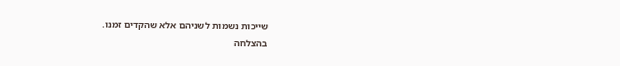שייכות נשמות לשניהם אלא שהקדים זמנו.
בהצלחה